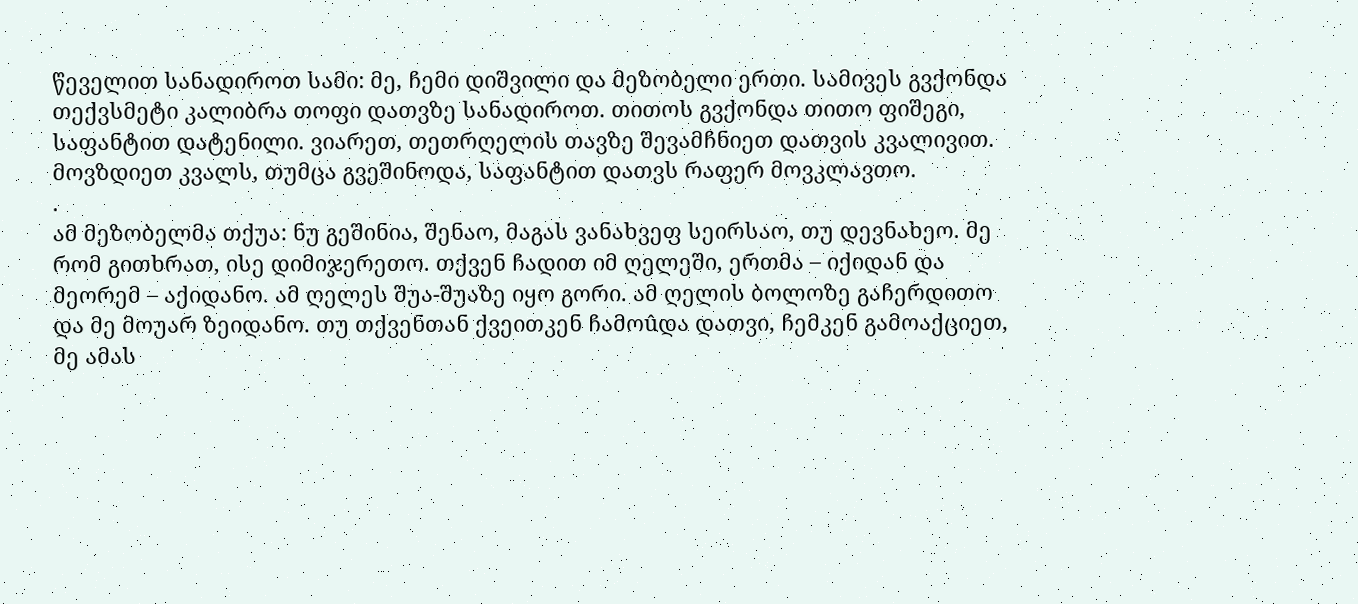წეველით სანადიროთ სამი: მე, ჩემი დიშვილი და მეზობელი ერთი. სამივეს გვქონდა თექვსმეტი კალიბრა თოფი დათვზე სანადიროთ. თითოს გვქონდა თითო ფიშეგი, საფანტით დატენილი. ვიარეთ, თეთრღელის თავზე შევამჩნიეთ დათვის კვალივით. მოვზდიეთ კვალს, თუმცა გვეშინოდა, საფანტით დათვს რაფერ მოვკლავთო.
.
ამ მეზობელმა თქუა: ნუ გეშინია, შენაო, მაგას ვანახვეფ სეირსაო, თუ დევნახეო. მე რომ გითხრათ, ისე დიმიჯერეთო. თქვენ ჩადით იმ ღელეში, ერთმა – იქიდან და მეორემ – აქიდანო. ამ ღელეს შუა-შუაზე იყო გორი. ამ ღელის ბოლოზე გაჩერდითო და მე მოუარ ზეიდანო. თუ თქვენთან ქვეითკენ ჩამოûდა დათვი, ჩემკენ გამოაქციეთ, მე ამას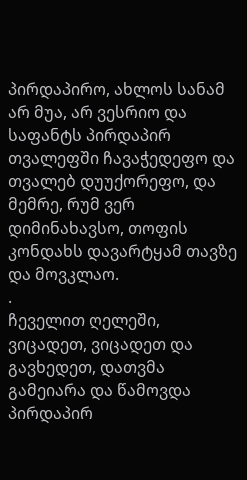პირდაპირო, ახლოს სანამ არ მუა, არ ვესრიო და საფანტს პირდაპირ თვალეფში ჩავაჭედეფო და თვალებ დუუქორეფო, და მემრე, რუმ ვერ დიმინახავსო, თოფის კონდახს დავარტყამ თავზე და მოვკლაო.
.
ჩეველით ღელეში, ვიცადეთ, ვიცადეთ და გავხედეთ, დათვმა გამეიარა და წამოვდა პირდაპირ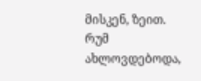მისკენ, ზეით. რუმ ახლოვდებოდა,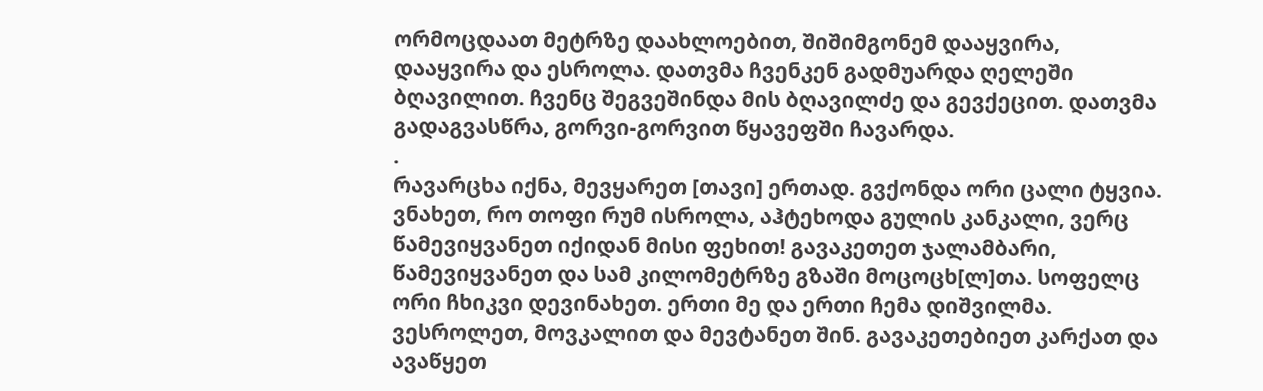ორმოცდაათ მეტრზე დაახლოებით, შიშიმგონემ დააყვირა, დააყვირა და ესროლა. დათვმა ჩვენკენ გადმუარდა ღელეში ბღავილით. ჩვენც შეგვეშინდა მის ბღავილძე და გევქეცით. დათვმა გადაგვასწრა, გორვი-გორვით წყავეფში ჩავარდა.
.
რავარცხა იქნა, მევყარეთ [თავი] ერთად. გვქონდა ორი ცალი ტყვია. ვნახეთ, რო თოფი რუმ ისროლა, აჰტეხოდა გულის კანკალი, ვერც წამევიყვანეთ იქიდან მისი ფეხით! გავაკეთეთ ჯალამბარი, წამევიყვანეთ და სამ კილომეტრზე გზაში მოცოცხ[ლ]თა. სოფელც ორი ჩხიკვი დევინახეთ. ერთი მე და ერთი ჩემა დიშვილმა. ვესროლეთ, მოვკალით და მევტანეთ შინ. გავაკეთებიეთ კარქათ და ავაწყეთ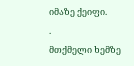იმაზე ქეიფი.
.
მთქმელი ხემზე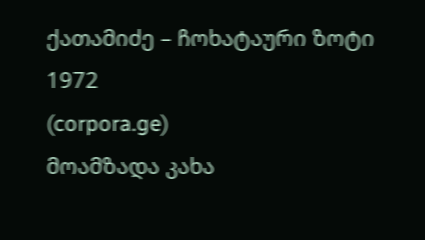ქათამიძე – ჩოხატაური ზოტი 1972
(corpora.ge)
მოამზადა კახა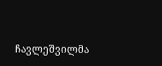ჩავლეშვილმა